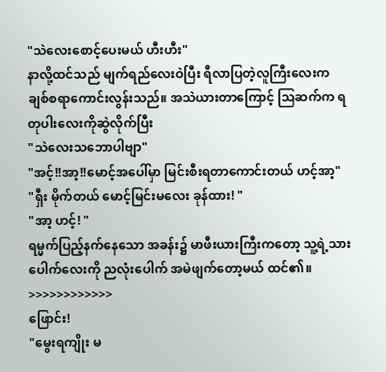"သဲလေးစောင့်ပေးမယ် ဟီးဟီး"
နာလို့ထင်သည် မျက်ရည်လေးဝဲပြီး ရီလာပြတဲ့လူကြီးလေးက ချစ်စရာကောင်းလွန်းသည်။ အသဲယားတာကြောင့် ဩဆက်က ရတုပါးလေးကိုဆွဲလိုက်ပြီး
"သဲလေးသဘောပါဗျာ"
"အင့်!!အာ့!!မောင့်အပေါ်မှာ မြင်းစီးရတာကောင်းတယ် ဟင့်အာ့"
"ရှီး မိုက်တယ် မောင့်မြင်းမလေး ခုန်ထား! "
"အာ့ ဟင့်! "
ရမ္မက်ပြည့်နက်နေသော အခန်း၌ မာဖီးယားကြီးကတော့ သူ့ရဲ့သားပေါက်လေးကို ညလုံးပေါက် အမဲဖျက်တော့မယ် ထင်၏။
>>>>>>>>>>>>
ဖြောင်း!
"မွေးရကျိုး မ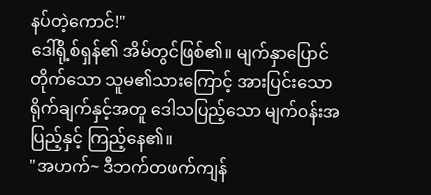နပ်တဲ့ကောင်!"
ဒေါ်ရို့စ်ရှန်၏ အိမ်တွင်ဖြစ်၏။ မျက်နှာပြောင်တိုက်သော သူမ၏သားကြောင့် အားပြင်းသောရိုက်ချက်နှင့်အတူ ဒေါသပြည့်သော မျက်၀န်းအပြည့်နှင့် ကြည့်နေ၏။
"အဟက်~ ဒီဘက်တဖက်ကျန်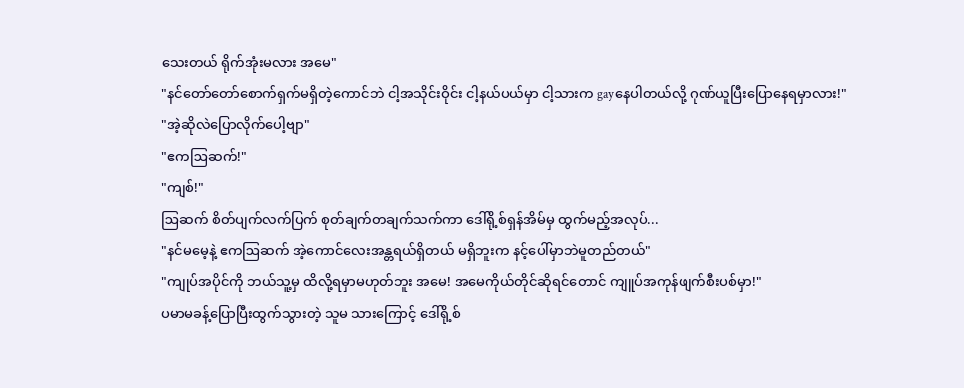သေးတယ် ရိုက်အုံးမလား အမေ"
"နင်တော်တော်စောက်ရှက်မရှိတဲ့ကောင်ဘဲ ငါ့အသိုင်းဝိုင်း ငါ့နယ်ပယ်မှာ ငါ့သားက gayနေပါတယ်လို့ ဂုဏ်ယူပြီးပြောနေရမှာလား!"
"အဲ့ဆိုလဲပြောလိုက်ပေါ့ဗျာ"
"ဧကဩဆက်!"
"ကျစ်!"
ဩဆက် စိတ်ပျက်လက်ပြက် စုတ်ချက်တချက်သက်ကာ ဒေါ်ရို့စ်ရှန်အိမ်မှ ထွက်မည့်အလုပ်...
"နင်မမေ့နဲ့ ဧကဩဆက် အဲ့ကောင်လေးအန္တရယ်ရှိတယ် မရှိဘူးက နင့်ပေါ်မှာဘဲမူတည်တယ်"
"ကျုပ်အပိုင်ကို ဘယ်သူ့မှ ထိလို့ရမှာမဟုတ်ဘူး အမေ! အမေကိုယ်တိုင်ဆိုရင်တောင် ကျူပ်အကုန်ဖျက်စီးပစ်မှာ!"
ပမာမခန့်ပြောပြီးထွက်သွားတဲ့ သူမ သားကြောင့် ဒေါ်ရို့စ်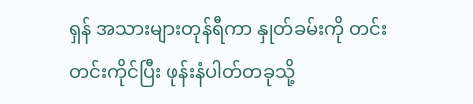ရှန် အသားများတုန်ရီကာ နှုတ်ခမ်းကို တင်းတင်းကိုင်ပြီး ဖုန်းနံပါတ်တခုသို့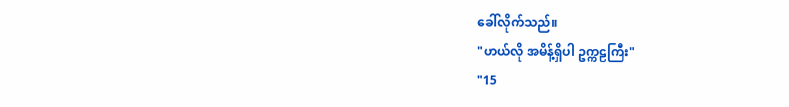ခေါ်လိုက်သည်။
"ဟယ်လို အမိန့်ရှိပါ ဥက္ကဠကြီး"
"15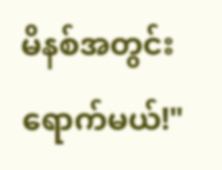မိနစ်အတွင်းရောက်မယ်!"